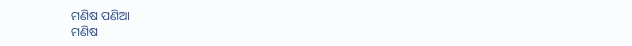ମଣିଷ ପଣିଆ
ମଣିଷ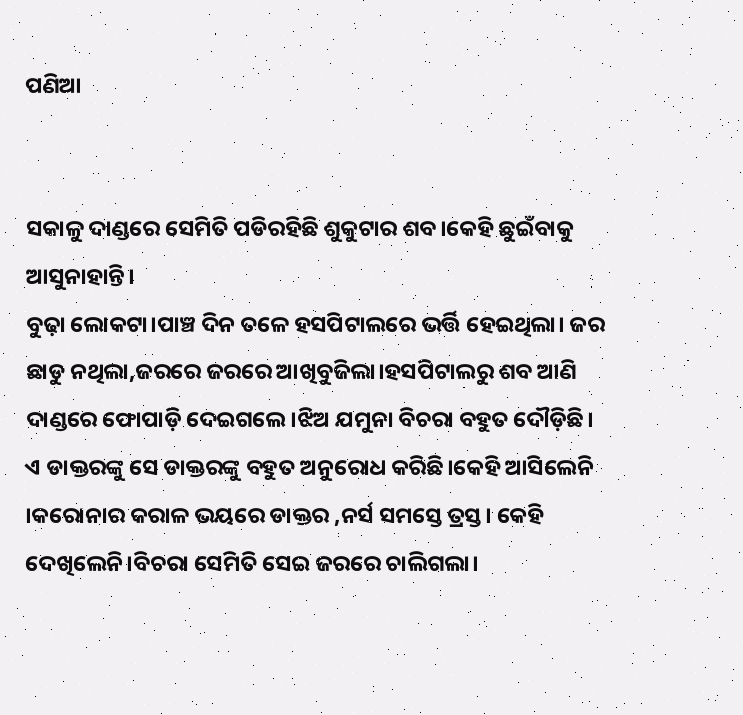ପଣିଆ


ସକାଳୁ ଦାଣ୍ଡରେ ସେମିତି ପଡିରହିଛି ଶୁକୁଟାର ଶବ।କେହି ଛୁଇଁବାକୁ ଆସୁନାହାନ୍ତି।
ବୁଢ଼ା ଲୋକଟା।ପାଞ୍ଚ ଦିନ ତଳେ ହସପିଟାଲରେ ଭର୍ତ୍ତି ହେଇଥିଲା। ଜର ଛାଡୁ ନଥିଲା,ଜରରେ ଜରରେ ଆଖିବୁଜିଲା।ହସପିଟାଲରୁ ଶବ ଆଣି ଦାଣ୍ଡରେ ଫୋପାଡ଼ି ଦେଇଗଲେ।ଝିଅ ଯମୁନା ବିଚରା ବହୁତ ଦୌଡ଼ିଛି। ଏ ଡାକ୍ତରଙ୍କୁ ସେ ଡାକ୍ତରଙ୍କୁ ବହୁତ ଅନୁରୋଧ କରିଛି।କେହି ଆସିଲେନି ।କରୋନାର କରାଳ ଭୟରେ ଡାକ୍ତର ,ନର୍ସ ସମସ୍ତେ ତ୍ରସ୍ତ। କେହି ଦେଖିଲେନି।ବିଚରା ସେମିତି ସେଇ ଜରରେ ଚାଲିଗଲା।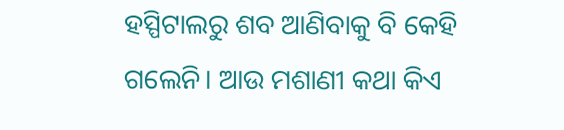ହସ୍ପିଟାଲରୁ ଶବ ଆଣିବାକୁ ବି କେହି ଗଲେନି। ଆଉ ମଶାଣୀ କଥା କିଏ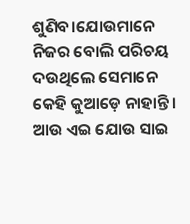ଶୁଣିବ।ଯୋଉମାନେ ନିଜର ବୋଲି ପରିଚୟ ଦଉଥିଲେ ସେମାନେ କେହି କୁଆଡ଼େ ନାହାନ୍ତି। ଆଉ ଏଇ ଯୋଉ ସାଇ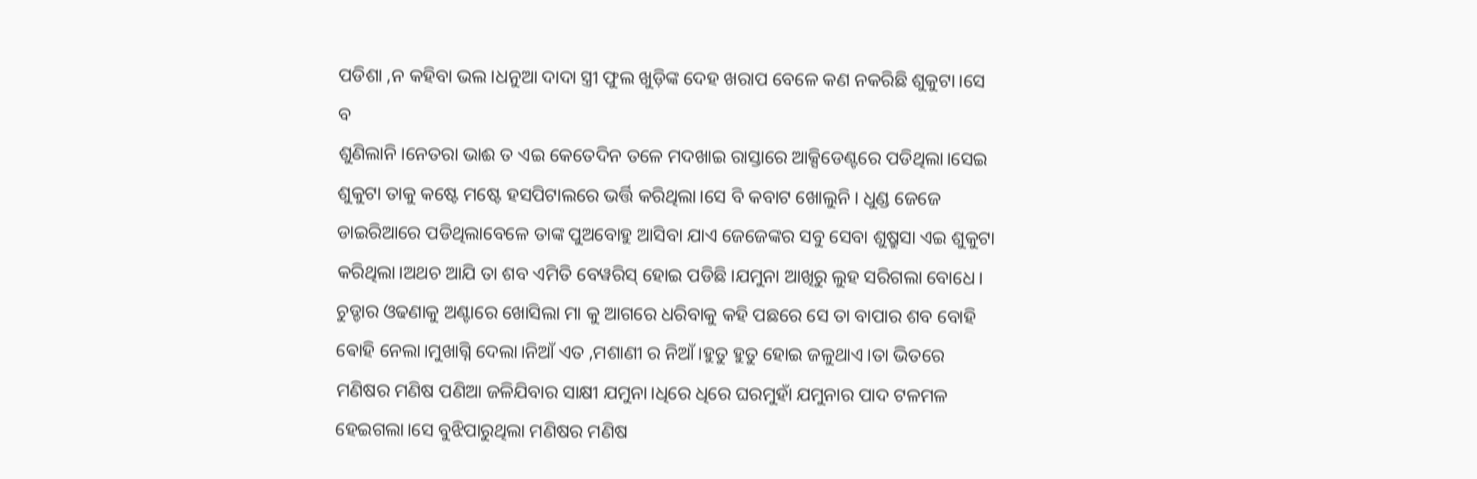ପଡିଶା ,ନ କହିବା ଭଲ।ଧନୁଆ ଦାଦା ସ୍ତ୍ରୀ ଫୁଲ ଖୁଡ଼ିଙ୍କ ଦେହ ଖରାପ ବେଳେ କଣ ନକରିଛି ଶୁକୁଟା।ସେ ବ
ଶୁଣିଲାନି।ନେତରା ଭାଈ ତ ଏଇ କେତେଦିନ ତଳେ ମଦଖାଇ ରାସ୍ତାରେ ଆକ୍ସିଡେଣ୍ଟରେ ପଡିଥିଲା।ସେଇ ଶୁକୁଟା ତାକୁ କଷ୍ଟେ ମଷ୍ଟେ ହସପିଟାଲରେ ଭର୍ତ୍ତି କରିଥିଲା।ସେ ବି କବାଟ ଖୋଲୁନି। ଧୁଣ୍ଡ ଜେଜେ ଡାଇରିଆରେ ପଡିଥିଲାବେଳେ ତାଙ୍କ ପୁଅବୋହୁ ଆସିବା ଯାଏ ଜେଜେଙ୍କର ସବୁ ସେବା ଶୁଷ୍ରୁସା ଏଇ ଶୁକୁଟା କରିଥିଲା।ଅଥଚ ଆଯି ତା ଶବ ଏମିତି ବେୱରିସ୍ ହୋଇ ପଡିଛି।ଯମୁନା ଆଖିରୁ ଲୁହ ସରିଗଲା ବୋଧେ। ଚୁଡ୍ଡାର ଓଢଣାକୁ ଅଣ୍ଟାରେ ଖୋସିଲା ମା କୁ ଆଗରେ ଧରିବାକୁ କହି ପଛରେ ସେ ତା ବାପାର ଶବ ବୋହି ଵୋହି ନେଲା।ମୁଖାଗ୍ନି ଦେଲା।ନିଆଁ ଏତ ,ମଶାଣୀ ର ନିଆଁ।ହୁତୁ ହୁତୁ ହୋଇ ଜଳୁଥାଏ।ତା ଭିତରେ ମଣିଷର ମଣିଷ ପଣିଆ ଜଳିଯିବାର ସାକ୍ଷୀ ଯମୁନା।ଧିରେ ଧିରେ ଘରମୁହାଁ ଯମୁନାର ପାଦ ଟଳମଳ ହେଇଗଲା।ସେ ବୁଝିପାରୁଥିଲା ମଣିଷର ମଣିଷ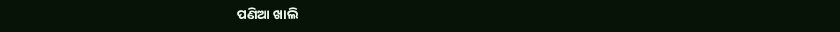ପଣିଆ ଖାଲି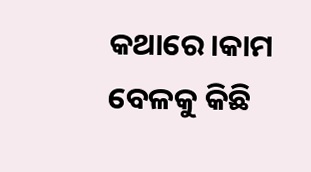କଥାରେ।କାମ ବେଳକୁ କିଛି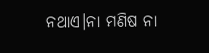ନଥାଏ।ନା ମଣିଷ ନା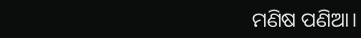ମଣିଷ ପଣିଆ।